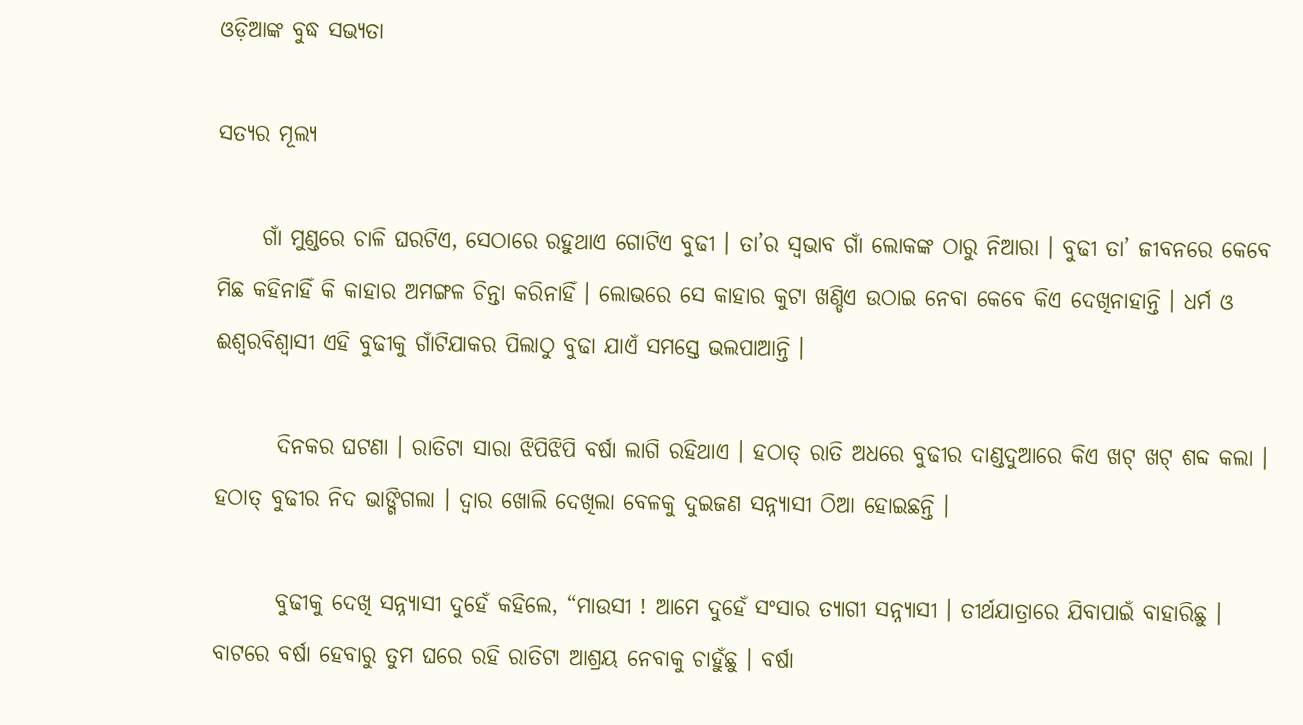ଓଡ଼ିଆଙ୍କ ବୁଦ୍ଧ ସଭ୍ୟତା

ସତ୍ୟର ମୂଲ୍ୟ

     ଗାଁ ମୁଣ୍ଡରେ ଚାଳି ଘରଟିଏ, ସେଠାରେ ରହୁଥାଏ ଗୋଟିଏ ବୁଢୀ । ତା’ର ସ୍ୱଭାବ ଗାଁ ଲୋକଙ୍କ ଠାରୁ ନିଆରା । ବୁଢୀ ତା’ ଜୀବନରେ କେବେ ମିଛ କହିନାହିଁ କି କାହାର ଅମଙ୍ଗଳ ଚିନ୍ତା କରିନାହିଁ । ଲୋଭରେ ସେ କାହାର କୁଟା ଖଣ୍ଡିଏ ଉଠାଇ ନେବା କେବେ କିଏ ଦେଖିନାହାନ୍ତି । ଧର୍ମ ଓ ଈଶ୍ୱରବିଶ୍ୱାସୀ ଏହି ବୁଢୀକୁ ଗାଁଟିଯାକର ପିଲାଠୁ ବୁଢା ଯାଏଁ ସମସ୍ତେ ଭଲପାଆନ୍ତି ।

       ଦିନକର ଘଟଣା । ରାତିଟା ସାରା ଝିପିଝିପି ବର୍ଷା ଲାଗି ରହିଥାଏ । ହଠାତ୍ ରାତି ଅଧରେ ବୁଢୀର ଦାଣ୍ଡଦୁଆରେ କିଏ ଖଟ୍ ଖଟ୍ ଶବ୍ଦ କଲା । ହଠାତ୍ ବୁଢୀର ନିଦ ଭାଙ୍ଗିଗଲା । ଦ୍ୱାର ଖୋଲି ଦେଖିଲା ବେଳକୁ ଦୁଇଜଣ ସନ୍ନ୍ୟାସୀ ଠିଆ ହୋଇଛନ୍ତି ।

       ବୁଢୀକୁ ଦେଖି ସନ୍ନ୍ୟାସୀ ଦୁହେଁ କହିଲେ, “ମାଉସୀ ! ଆମେ ଦୁହେଁ ସଂସାର ତ୍ୟାଗୀ ସନ୍ନ୍ୟାସୀ । ତୀର୍ଥଯାତ୍ରାରେ ଯିବାପାଇଁ ବାହାରିଛୁ । ବାଟରେ ବର୍ଷା ହେବାରୁ ତୁମ ଘରେ ରହି ରାତିଟା ଆଶ୍ରୟ ନେବାକୁ ଚାହୁଁଛୁ । ବର୍ଷା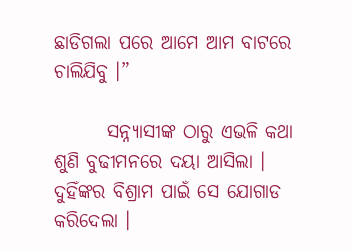ଛାଡିଗଲା ପରେ ଆମେ ଆମ ବାଟରେ ଚାଲିଯିବୁ ।”

       ସନ୍ନ୍ୟାସୀଙ୍କ ଠାରୁ ଏଭଳି କଥା ଶୁଣି ବୁଢୀମନରେ ଦୟା ଆସିଲା । ଦୁହିଁଙ୍କର ବିଶ୍ରାମ ପାଇଁ ସେ ଯୋଗାଡ କରିଦେଲା ।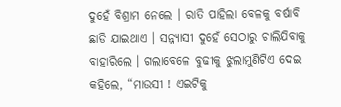ଦୁହେଁ ବିଶ୍ରାମ ନେଲେ । ରାତି ପାହିଲା ବେଳକୁ ବର୍ଷାବି ଛାଡି ଯାଇଥାଏ । ସନ୍ନ୍ୟାସୀ ଦୁହେଁ ସେଠାରୁ ଚାଲିଯିବାକୁ ବାହାରିଲେ । ଗଲାବେଳେ ବୁଢୀକୁ ଝୁଲାମୁଣିଟିଏ ଦେଇ କହିଲେ, “ମାଉସୀ ! ଏଇଟିକୁ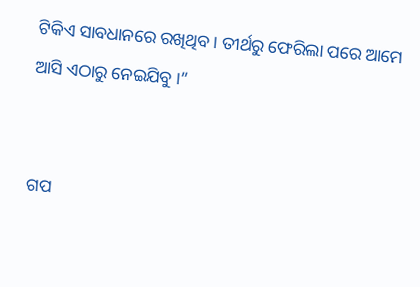ଟିକିଏ ସାବଧାନରେ ରଖିଥିବ । ତୀର୍ଥରୁ ଫେରିଲା ପରେ ଆମେ ଆସି ଏଠାରୁ ନେଇଯିବୁ ।”


ଗପ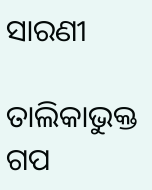ସାରଣୀ

ତାଲିକାଭୁକ୍ତ ଗପ